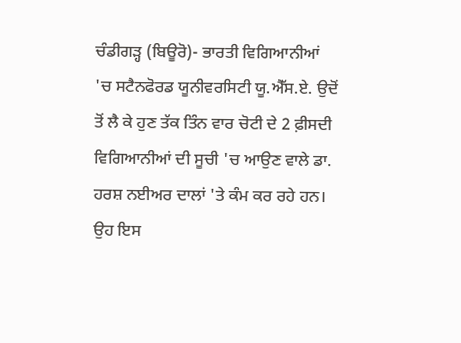ਚੰਡੀਗੜ੍ਹ (ਬਿਊਰੋ)- ਭਾਰਤੀ ਵਿਗਿਆਨੀਆਂ 'ਚ ਸਟੈਨਫੋਰਡ ਯੂਨੀਵਰਸਿਟੀ ਯੂ.ਐੱਸ.ਏ. ਉਦੋਂ ਤੋਂ ਲੈ ਕੇ ਹੁਣ ਤੱਕ ਤਿੰਨ ਵਾਰ ਚੋਟੀ ਦੇ 2 ਫ਼ੀਸਦੀ ਵਿਗਿਆਨੀਆਂ ਦੀ ਸੂਚੀ 'ਚ ਆਉਣ ਵਾਲੇ ਡਾ. ਹਰਸ਼ ਨਈਅਰ ਦਾਲਾਂ 'ਤੇ ਕੰਮ ਕਰ ਰਹੇ ਹਨ। ਉਹ ਇਸ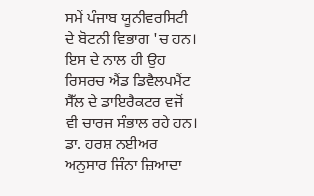ਸਮੇਂ ਪੰਜਾਬ ਯੂਨੀਵਰਸਿਟੀ ਦੇ ਬੋਟਨੀ ਵਿਭਾਗ 'ਚ ਹਨ। ਇਸ ਦੇ ਨਾਲ ਹੀ ਉਹ ਰਿਸਰਚ ਐਂਡ ਡਿਵੈਲਪਮੈਂਟ ਸੈੱਲ ਦੇ ਡਾਇਰੈਕਟਰ ਵਜੋਂ ਵੀ ਚਾਰਜ ਸੰਭਾਲ ਰਹੇ ਹਨ।
ਡਾ. ਹਰਸ਼ ਨਈਅਰ ਅਨੁਸਾਰ ਜਿੰਨਾ ਜ਼ਿਆਦਾ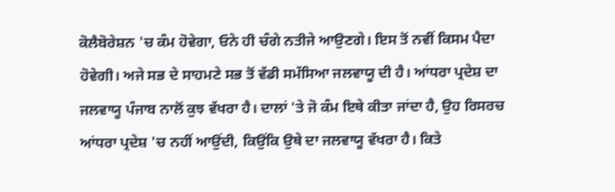ਕੋਲੈਬੋਰੇਸ਼ਨ 'ਚ ਕੰਮ ਹੋਵੇਗਾ, ਓਨੇ ਹੀ ਚੰਗੇ ਨਤੀਜੇ ਆਉਣਗੇ। ਇਸ ਤੋਂ ਨਵੀਂ ਕਿਸਮ ਪੈਦਾ ਹੋਵੇਗੀ। ਅਜੇ ਸਭ ਦੇ ਸਾਹਮਣੇ ਸਭ ਤੋਂ ਵੱਡੀ ਸਮੱਸਿਆ ਜਲਵਾਯੂ ਦੀ ਹੈ। ਆਂਧਰਾ ਪ੍ਰਦੇਸ਼ ਦਾ ਜਲਵਾਯੂ ਪੰਜਾਬ ਨਾਲੋਂ ਕੁਝ ਵੱਖਰਾ ਹੈ। ਦਾਲਾਂ 'ਤੇ ਜੋ ਕੰਮ ਇਥੇ ਕੀਤਾ ਜਾਂਦਾ ਹੈ, ਉਹ ਰਿਸਰਚ ਆਂਧਰਾ ਪ੍ਰਦੇਸ਼ 'ਚ ਨਹੀਂ ਆਉਂਦੀ, ਕਿਉਂਕਿ ਉਥੇ ਦਾ ਜਲਵਾਯੂ ਵੱਖਰਾ ਹੈ। ਕਿਤੇ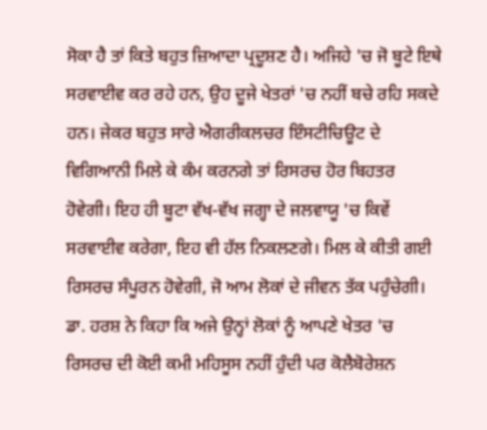ਸੋਕਾ ਹੈ ਤਾਂ ਕਿਤੇ ਬਹੁਤ ਜ਼ਿਆਦਾ ਪ੍ਰਦੂਸ਼ਣ ਹੈ। ਅਜਿਹੇ 'ਚ ਜੋ ਬੂਟੇ ਇਥੇ ਸਰਵਾਈਵ ਕਰ ਰਹੇ ਹਨ, ਉਹ ਦੂਜੇ ਖੇਤਰਾਂ 'ਚ ਨਹੀਂ ਬਚੇ ਰਹਿ ਸਕਦੇ ਹਨ। ਜੇਕਰ ਬਹੁਤ ਸਾਰੇ ਐਗਰੀਕਲਚਰ ਇੰਸਟੀਚਿਊਟ ਦੇ ਵਿਗਿਆਨੀ ਮਿਲੇ ਕੇ ਕੰਮ ਕਰਨਗੇ ਤਾਂ ਰਿਸਰਚ ਹੋਰ ਬਿਹਤਰ ਹੋਵੇਗੀ। ਇਹ ਹੀ ਬੂਟਾ ਵੱਖ-ਵੱਖ ਜਗ੍ਹਾ ਦੇ ਜਲਵਾਯੂ 'ਚ ਕਿਵੇਂ ਸਰਵਾਈਵ ਕਰੇਗਾ, ਇਹ ਵੀ ਹੱਲ ਨਿਕਲਣਗੇ। ਮਿਲ ਕੇ ਕੀਤੀ ਗਈ ਰਿਸਰਚ ਸੰਪੂਰਨ ਹੋਵੇਗੀ, ਜੋ ਆਮ ਲੋਕਾਂ ਦੇ ਜੀਵਨ ਤੱਕ ਪਹੁੰਚੇਗੀ। ਡਾ. ਹਰਸ਼ ਨੇ ਕਿਹਾ ਕਿ ਅਜੇ ਉਨ੍ਹਾਂ ਲੋਕਾਂ ਨੂੰ ਆਪਣੇ ਖੇਤਰ 'ਚ ਰਿਸਰਚ ਦੀ ਕੋਈ ਕਮੀ ਮਹਿਸੂਸ ਨਹੀਂ ਹੁੰਦੀ ਪਰ ਕੋਲੈਬੋਰੇਸ਼ਨ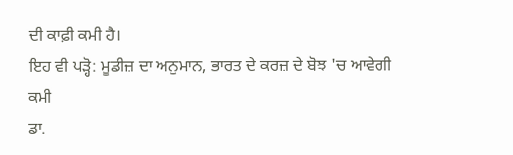ਦੀ ਕਾਫ਼ੀ ਕਮੀ ਹੈ।
ਇਹ ਵੀ ਪੜ੍ਹੋ: ਮੂਡੀਜ਼ ਦਾ ਅਨੁਮਾਨ, ਭਾਰਤ ਦੇ ਕਰਜ਼ ਦੇ ਬੋਝ 'ਚ ਆਵੇਗੀ ਕਮੀ
ਡਾ.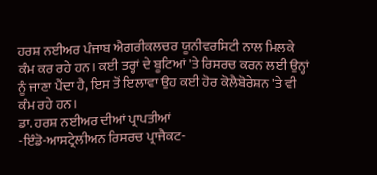ਹਰਸ਼ ਨਈਅਰ ਪੰਜਾਬ ਐਗਰੀਕਲਚਰ ਯੂਨੀਵਰਸਿਟੀ ਨਾਲ ਮਿਲਕੇ ਕੰਮ ਕਰ ਰਹੇ ਹਨ। ਕਈ ਤਰ੍ਹਾਂ ਦੇ ਬੂਟਿਆਂ 'ਤੇ ਰਿਸਰਚ ਕਰਨ ਲਈ ਉਨ੍ਹਾਂ ਨੂੰ ਜਾਣਾ ਪੈਂਦਾ ਹੈ, ਇਸ ਤੋਂ ਇਲਾਵਾ ਉਹ ਕਈ ਹੋਰ ਕੋਲੈਬੋਰੇਸ਼ਨ 'ਤੇ ਵੀ ਕੰਮ ਰਹੇ ਹਨ।
ਡਾ. ਹਰਸ਼ ਨਈਅਰ ਦੀਆਂ ਪ੍ਰਾਪਤੀਆਂ
-ਇੰਡੋ-ਆਸਟ੍ਰੇਲੀਅਨ ਰਿਸਰਚ ਪ੍ਰਾਜੈਕਟ-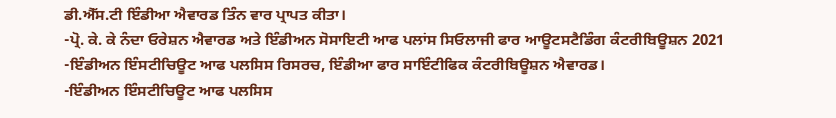ਡੀ.ਐੱਸ.ਟੀ ਇੰਡੀਆ ਐਵਾਰਡ ਤਿੰਨ ਵਾਰ ਪ੍ਰਾਪਤ ਕੀਤਾ।
-ਪ੍ਰੋ. ਕੇ. ਕੇ ਨੰਦਾ ਓਰੇਸ਼ਨ ਐਵਾਰਡ ਅਤੇ ਇੰਡੀਅਨ ਸੋਸਾਇਟੀ ਆਫ ਪਲਾਂਸ ਸਿਓਲਾਜੀ ਫਾਰ ਆਊਟਸਟੈਡਿੰਗ ਕੰਟਰੀਬਿਊਸ਼ਨ 2021
-ਇੰਡੀਅਨ ਇੰਸਟੀਚਿਊਟ ਆਫ ਪਲਸਿਸ ਰਿਸਰਚ, ਇੰਡੀਆ ਫਾਰ ਸਾਇੰਟੀਫਿਕ ਕੰਟਰੀਬਿਊਸ਼ਨ ਐਵਾਰਡ।
-ਇੰਡੀਅਨ ਇੰਸਟੀਚਿਊਟ ਆਫ ਪਲਸਿਸ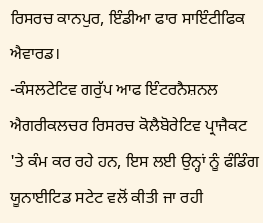ਰਿਸਰਚ ਕਾਨਪੁਰ, ਇੰਡੀਆ ਫਾਰ ਸਾਇੰਟੀਫਿਕ ਐਵਾਰਡ।
-ਕੰਸਲਟੇਟਿਵ ਗਰੁੱਪ ਆਫ ਇੰਟਰਨੈਸ਼ਨਲ ਐਗਰੀਕਲਚਰ ਰਿਸਰਚ ਕੋਲੈਬੋਰੇਟਿਵ ਪ੍ਰਾਜੈਕਟ 'ਤੇ ਕੰਮ ਕਰ ਰਹੇ ਹਨ, ਇਸ ਲਈ ਉਨ੍ਹਾਂ ਨੂੰ ਫੰਡਿੰਗ ਯੂਨਾਈਟਿਡ ਸਟੇਟ ਵਲੋਂ ਕੀਤੀ ਜਾ ਰਹੀ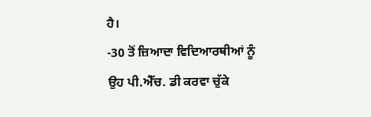ਹੈ।
-30 ਤੋਂ ਜ਼ਿਆਦਾ ਵਿਦਿਆਰਥੀਆਂ ਨੂੰ ਉਹ ਪੀ.ਐੱਚ. ਡੀ ਕਰਵਾ ਚੁੱਕੇ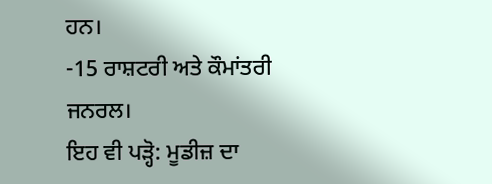ਹਨ।
-15 ਰਾਸ਼ਟਰੀ ਅਤੇ ਕੌਮਾਂਤਰੀ ਜਨਰਲ।
ਇਹ ਵੀ ਪੜ੍ਹੋ: ਮੂਡੀਜ਼ ਦਾ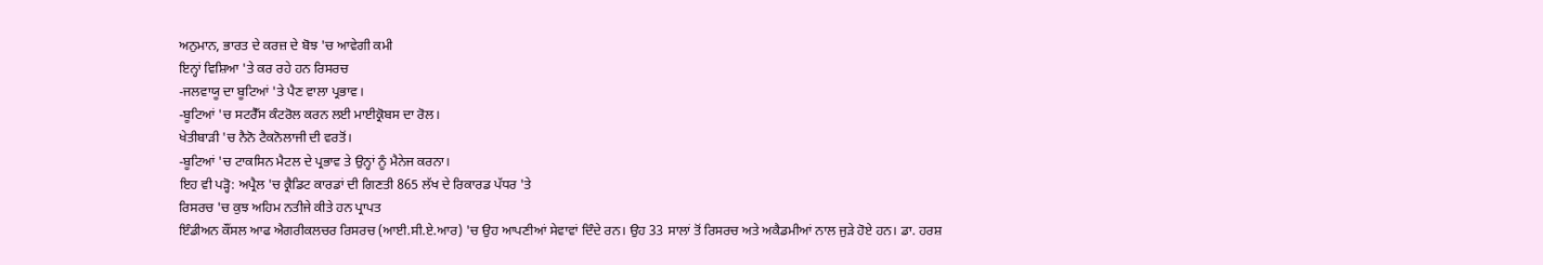ਅਨੁਮਾਨ, ਭਾਰਤ ਦੇ ਕਰਜ਼ ਦੇ ਬੋਝ 'ਚ ਆਵੇਗੀ ਕਮੀ
ਇਨ੍ਹਾਂ ਵਿਸ਼ਿਆ 'ਤੇ ਕਰ ਰਹੇ ਹਨ ਰਿਸਰਚ
-ਜਲਵਾਯੂ ਦਾ ਬੂਟਿਆਂ 'ਤੇ ਪੈਣ ਵਾਲਾ ਪ੍ਰਭਾਵ।
-ਬੂਟਿਆਂ 'ਚ ਸਟਰੈੱਸ ਕੰਟਰੋਲ ਕਰਨ ਲਈ ਮਾਈਕ੍ਰੋਬਸ ਦਾ ਰੋਲ।
ਖੇਤੀਬਾੜੀ 'ਚ ਨੈਨੋ ਟੈਕਨੋਲਾਜੀ ਦੀ ਵਰਤੋਂ।
-ਬੂਟਿਆਂ 'ਚ ਟਾਕਸਿਨ ਮੈਟਲ ਦੇ ਪ੍ਰਭਾਵ ਤੇ ਉਨ੍ਹਾਂ ਨੂੰ ਮੈਨੇਜ ਕਰਨਾ।
ਇਹ ਵੀ ਪੜ੍ਹੋ: ਅਪ੍ਰੈਲ 'ਚ ਕ੍ਰੈਡਿਟ ਕਾਰਡਾਂ ਦੀ ਗਿਣਤੀ 865 ਲੱਖ ਦੇ ਰਿਕਾਰਡ ਪੱਧਰ 'ਤੇ
ਰਿਸਰਚ 'ਚ ਕੁਝ ਅਹਿਮ ਨਤੀਜੇ ਕੀਤੇ ਹਨ ਪ੍ਰਾਪਤ
ਇੰਡੀਅਨ ਕੌਂਸਲ ਆਫ ਐਗਰੀਕਲਚਰ ਰਿਸਰਚ (ਆਈ.ਸੀ.ਏ.ਆਰ) 'ਚ ਉਹ ਆਪਣੀਆਂ ਸੇਵਾਵਾਂ ਦਿੰਦੇ ਰਨ। ਉਹ 33 ਸਾਲਾਂ ਤੋਂ ਰਿਸਰਚ ਅਤੇ ਅਕੈਡਮੀਆਂ ਨਾਲ ਜੁੜੇ ਹੋਏ ਹਨ। ਡਾ. ਹਰਸ਼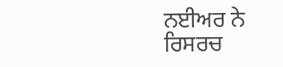ਨਈਅਰ ਨੇ ਰਿਸਰਚ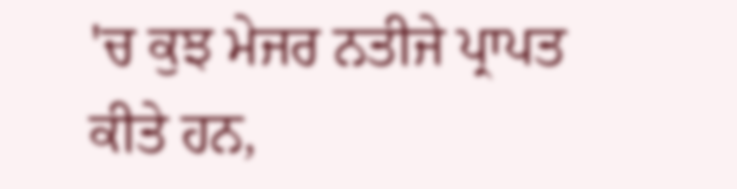'ਚ ਕੁਝ ਮੇਜਰ ਨਤੀਜੇ ਪ੍ਰਾਪਤ ਕੀਤੇ ਹਨ,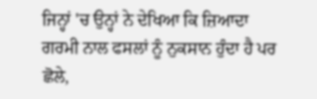ਜਿਨ੍ਹਾਂ 'ਚ ਉਨ੍ਹਾਂ ਨੇ ਦੇਖਿਆ ਕਿ ਜ਼ਿਆਦਾ ਗਰਮੀ ਨਾਲ ਫਸਲਾਂ ਨੂੰ ਨੁਕਸਾਨ ਹੁੰਦਾ ਹੈ ਪਰ ਛੋਲੇ,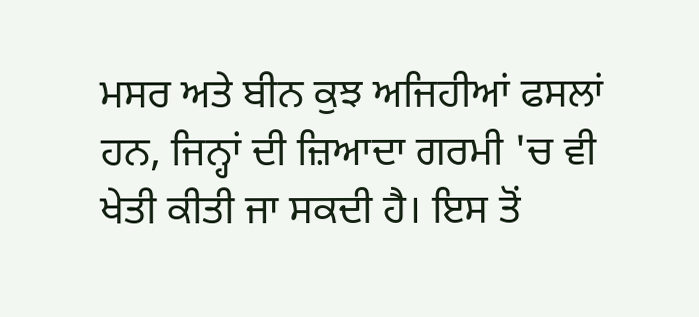ਮਸਰ ਅਤੇ ਬੀਨ ਕੁਝ ਅਜਿਹੀਆਂ ਫਸਲਾਂ ਹਨ, ਜਿਨ੍ਹਾਂ ਦੀ ਜ਼ਿਆਦਾ ਗਰਮੀ 'ਚ ਵੀ ਖੇਤੀ ਕੀਤੀ ਜਾ ਸਕਦੀ ਹੈ। ਇਸ ਤੋਂ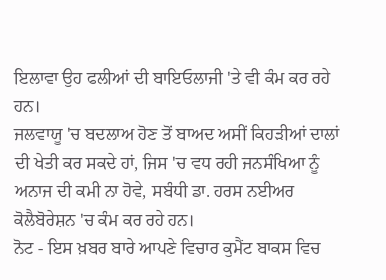ਇਲਾਵਾ ਉਹ ਫਲੀਆਂ ਦੀ ਬਾਇਓਲਾਜੀ 'ਤੇ ਵੀ ਕੰਮ ਕਰ ਰਹੇ ਹਨ।
ਜਲਵਾਯੂ 'ਚ ਬਦਲਾਅ ਹੋਣ ਤੋਂ ਬਾਅਦ ਅਸੀਂ ਕਿਹੜੀਆਂ ਦਾਲਾਂ ਦੀ ਖੇਤੀ ਕਰ ਸਕਦੇ ਹਾਂ, ਜਿਸ 'ਚ ਵਧ ਰਹੀ ਜਨਸੰਖਿਆ ਨੂੰ ਅਨਾਜ ਦੀ ਕਮੀ ਨਾ ਹੋਵੇ, ਸਬੰਧੀ ਡਾ. ਹਰਸ ਨਈਅਰ ਕੋਲੈਬੋਰੇਸ਼ਨ 'ਚ ਕੰਮ ਕਰ ਰਹੇ ਹਨ।
ਨੋਟ - ਇਸ ਖ਼ਬਰ ਬਾਰੇ ਆਪਣੇ ਵਿਚਾਰ ਕੁਮੈਂਟ ਬਾਕਸ ਵਿਚ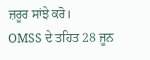ਜ਼ਰੂਰ ਸਾਂਝੇ ਕਰੋ।
OMSS ਦੇ ਤਹਿਤ 28 ਜੂਨ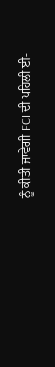ਨੂੰ ਕੀਤੀ ਜਾਵੇਗੀ FCI ਦੀ ਪਹਿਲੀ ਈ-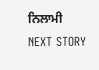ਨਿਲਾਮੀ
NEXT STORY